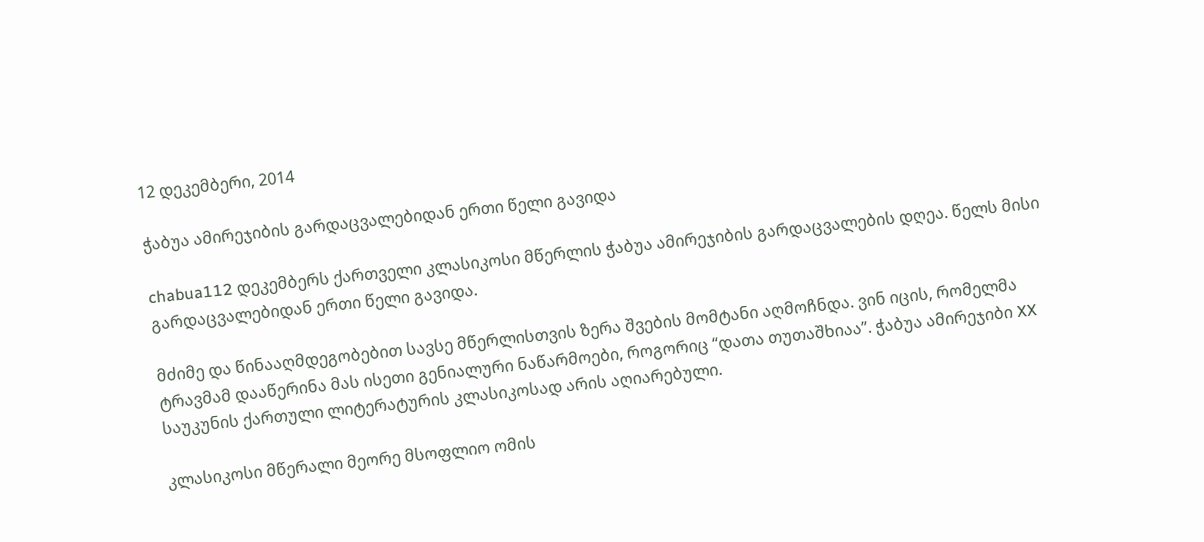12 დეკემბერი, 2014

ჭაბუა ამირეჯიბის გარდაცვალებიდან ერთი წელი გავიდა

chabua112 დეკემბერს ქართველი კლასიკოსი მწერლის ჭაბუა ამირეჯიბის გარდაცვალების დღეა. წელს მისი გარდაცვალებიდან ერთი წელი გავიდა.

მძიმე და წინააღმდეგობებით სავსე მწერლისთვის ზერა შვების მომტანი აღმოჩნდა. ვინ იცის, რომელმა ტრავმამ დააწერინა მას ისეთი გენიალური ნაწარმოები, როგორიც “დათა თუთაშხიაა”. ჭაბუა ამირეჯიბი XX საუკუნის ქართული ლიტერატურის კლასიკოსად არის აღიარებული.

კლასიკოსი მწერალი მეორე მსოფლიო ომის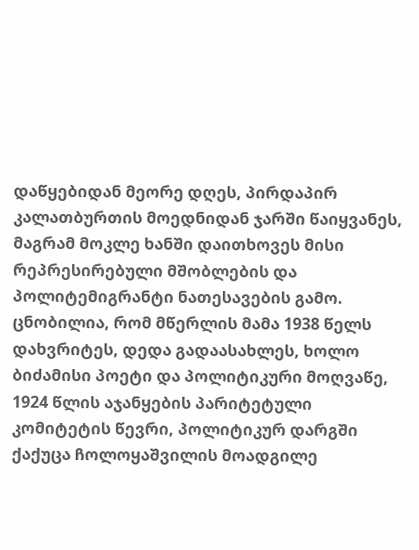დაწყებიდან მეორე დღეს, პირდაპირ კალათბურთის მოედნიდან ჯარში წაიყვანეს, მაგრამ მოკლე ხანში დაითხოვეს მისი რეპრესირებული მშობლების და პოლიტემიგრანტი ნათესავების გამო. ცნობილია, რომ მწერლის მამა 1938 წელს დახვრიტეს, დედა გადაასახლეს, ხოლო ბიძამისი პოეტი და პოლიტიკური მოღვაწე, 1924 წლის აჯანყების პარიტეტული კომიტეტის წევრი, პოლიტიკურ დარგში ქაქუცა ჩოლოყაშვილის მოადგილე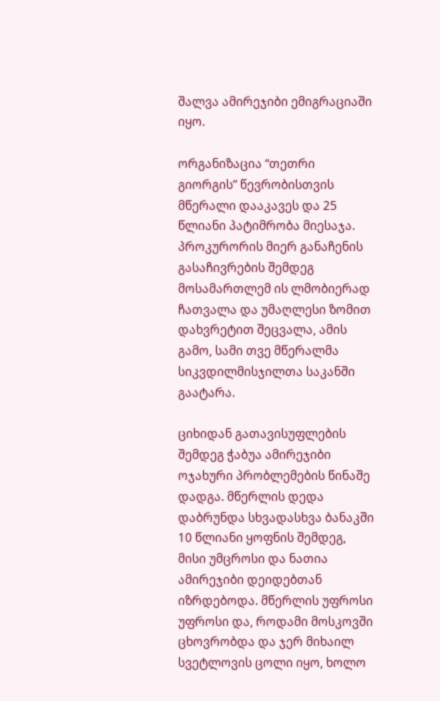შალვა ამირეჯიბი ემიგრაციაში იყო.

ორგანიზაცია “თეთრი გიორგის” წევრობისთვის მწერალი დააკავეს და 25 წლიანი პატიმრობა მიესაჯა. პროკურორის მიერ განაჩენის გასაჩივრების შემდეგ მოსამართლემ ის ლმობიერად ჩათვალა და უმაღლესი ზომით დახვრეტით შეცვალა, ამის გამო, სამი თვე მწერალმა სიკვდილმისჯილთა საკანში გაატარა.

ციხიდან გათავისუფლების შემდეგ ჭაბუა ამირეჯიბი ოჯახური პრობლემების წინაშე დადგა. მწერლის დედა დაბრუნდა სხვადასხვა ბანაკში 10 წლიანი ყოფნის შემდეგ, მისი უმცროსი და ნათია ამირეჯიბი დეიდებთან იზრდებოდა. მწერლის უფროსი უფროსი და, როდამი მოსკოვში ცხოვრობდა და ჯერ მიხაილ სვეტლოვის ცოლი იყო, ხოლო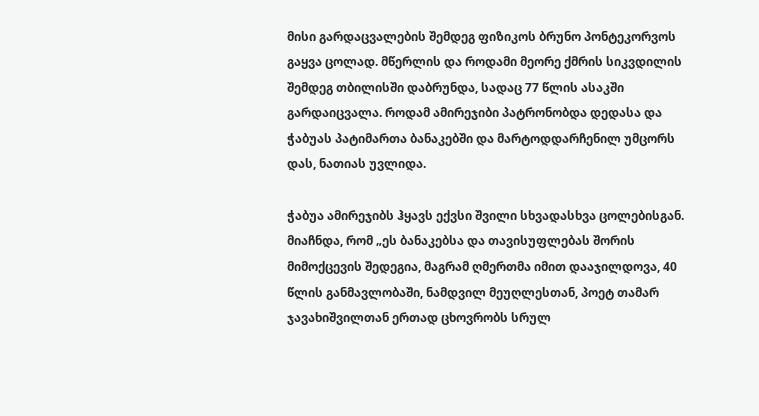მისი გარდაცვალების შემდეგ ფიზიკოს ბრუნო პონტეკორვოს გაყვა ცოლად. მწერლის და როდამი მეორე ქმრის სიკვდილის შემდეგ თბილისში დაბრუნდა, სადაც 77 წლის ასაკში გარდაიცვალა. როდამ ამირეჯიბი პატრონობდა დედასა და ჭაბუას პატიმართა ბანაკებში და მარტოდდარჩენილ უმცორს დას, ნათიას უვლიდა.

ჭაბუა ამირეჯიბს ჰყავს ექვსი შვილი სხვადასხვა ცოლებისგან. მიაჩნდა, რომ „ეს ბანაკებსა და თავისუფლებას შორის მიმოქცევის შედეგია, მაგრამ ღმერთმა იმით დააჯილდოვა, 40 წლის განმავლობაში, ნამდვილ მეუღლესთან, პოეტ თამარ ჯავახიშვილთან ერთად ცხოვრობს სრულ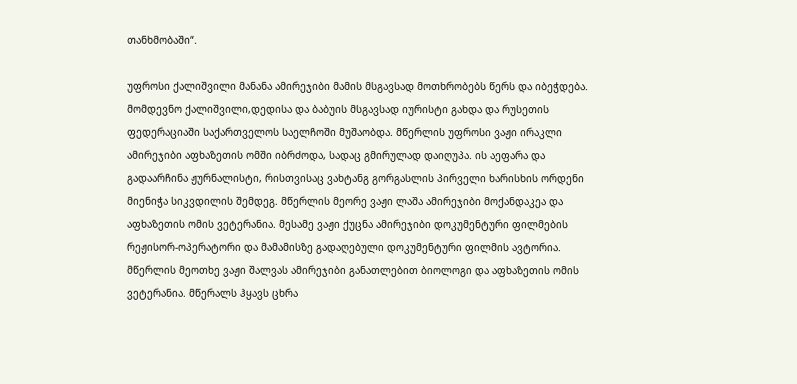თანხმობაში“.

უფროსი ქალიშვილი მანანა ამირეჯიბი მამის მსგავსად მოთხრობებს წერს და იბეჭდება. მომდევნო ქალიშვილი,დედისა და ბაბუის მსგავსად იურისტი გახდა და რუსეთის ფედერაციაში საქართველოს საელჩოში მუშაობდა. მწერლის უფროსი ვაჟი ირაკლი ამირეჯიბი აფხაზეთის ომში იბრძოდა, სადაც გმირულად დაიღუპა. ის აეფარა და გადაარჩინა ჟურნალისტი, რისთვისაც ვახტანგ გორგასლის პირველი ხარისხის ორდენი მიენიჭა სიკვდილის შემდეგ. მწერლის მეორე ვაჟი ლაშა ამირეჯიბი მოქანდაკეა და აფხაზეთის ომის ვეტერანია. მესამე ვაჟი ქუცნა ამირეჯიბი დოკუმენტური ფილმების რეჟისორ-ოპერატორი და მამამისზე გადაღებული დოკუმენტური ფილმის ავტორია. მწერლის მეოთხე ვაჟი შალვას ამირეჯიბი განათლებით ბიოლოგი და აფხაზეთის ომის ვეტერანია. მწერალს ჰყავს ცხრა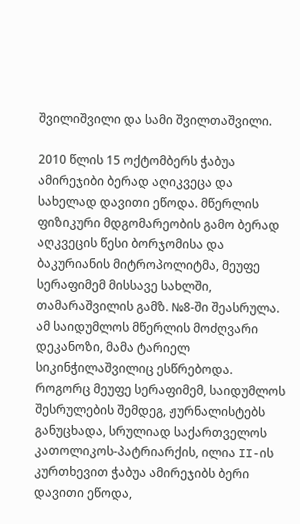შვილიშვილი და სამი შვილთაშვილი.

2010 წლის 15 ოქტომბერს ჭაბუა ამირეჯიბი ბერად აღიკვეცა და სახელად დავითი ეწოდა. მწერლის ფიზიკური მდგომარეობის გამო ბერად აღკვეცის წესი ბორჯომისა და ბაკურიანის მიტროპოლიტმა, მეუფე სერაფიმემ მისსავე სახლში, თამარაშვილის გამზ. №8-ში შეასრულა. ამ საიდუმლოს მწერლის მოძღვარი დეკანოზი, მამა ტარიელ სიკინჭილაშვილიც ესწრებოდა. როგორც მეუფე სერაფიმემ, საიდუმლოს შესრულების შემდეგ, ჟურნალისტებს განუცხადა, სრულიად საქართველოს კათოლიკოს-პატრიარქის, ილია II-ის კურთხევით ჭაბუა ამირეჯიბს ბერი დავითი ეწოდა,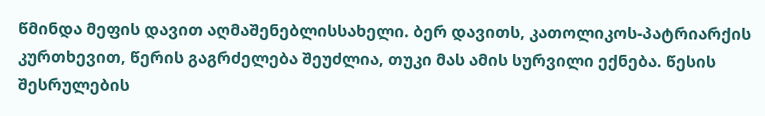წმინდა მეფის დავით აღმაშენებლისსახელი. ბერ დავითს, კათოლიკოს-პატრიარქის კურთხევით, წერის გაგრძელება შეუძლია, თუკი მას ამის სურვილი ექნება. წესის შესრულების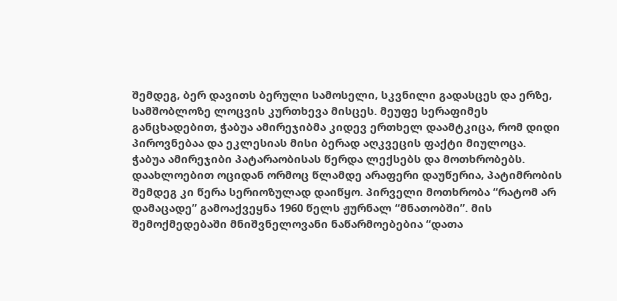შემდეგ, ბერ დავითს ბერული სამოსელი, სკვნილი გადასცეს და ერზე, სამშობლოზე ლოცვის კურთხევა მისცეს. მეუფე სერაფიმეს განცხადებით, ჭაბუა ამირეჯიბმა კიდევ ერთხელ დაამტკიცა, რომ დიდი პიროვნებაა და ეკლესიას მისი ბერად აღკვეცის ფაქტი მიულოცა.
ჭაბუა ამირეჯიბი პატარაობისას წერდა ლექსებს და მოთხრობებს. დაახლოებით ოციდან ორმოც წლამდე არაფერი დაუწერია, პატიმრობის შემდეგ კი წერა სერიოზულად დაიწყო. პირველი მოთხრობა “რატომ არ დამაცადე” გამოაქვეყნა 1960 წელს ჟურნალ “მნათობში”. მის შემოქმედებაში მნიშვნელოვანი ნაწარმოებებია “დათა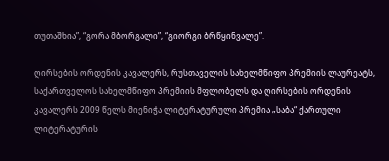თუთაშხია”, “გორა მბორგალი”, “გიორგი ბრწყინვალე”.

ღირსების ორდენის კავალერს, რუსთაველის სახელმწიფო პრემიის ლაურეატს, საქართველოს სახელმწიფო პრემიის მფლობელს და ღირსების ორდენის კავალერს 2009 წელს მიენიჭა ლიტერატურული პრემია „საბა“ ქართული ლიტერატურის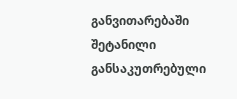განვითარებაში შეტანილი განსაკუთრებული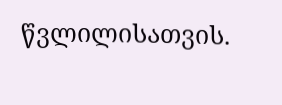წვლილისათვის.